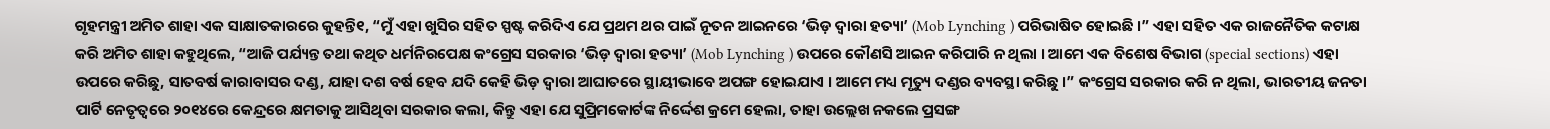ଗୃହମନ୍ତ୍ରୀ ଅମିତ ଶାହା ଏକ ସାକ୍ଷାତକାରରେ କୁହନ୍ତି୧, “ମୁଁ ଏହା ଖୁସିର ସହିତ ସ୍ପଷ୍ଟ କରିଦିଏ ଯେ ପ୍ରଥମ ଥର ପାଇଁ ନୂତନ ଆଇନରେ ‘ଭିଡ଼ ଦ୍ୱାରା ହତ୍ୟା’ (Mob Lynching ) ପରିଭାଷିତ ହୋଇଛି ।” ଏହା ସହିତ ଏକ ରାଜନୈତିକ କଟାକ୍ଷ କରି ଅମିତ ଶାହା କହୁଥିଲେ, “ଆଜି ପର୍ଯ୍ୟନ୍ତ ତଥା କଥିତ ଧର୍ମନିରପେକ୍ଷ କଂଗ୍ରେସ ସରକାର ‘ଭିଡ଼ ଦ୍ୱାରା ହତ୍ୟା’ (Mob Lynching ) ଉପରେ କୌଣସି ଆଇନ କରିପାରି ନ ଥିଲା । ଆମେ ଏକ ବିଶେଷ ବିଭାଗ (special sections) ଏହା ଉପରେ କରିଛୁ, ସାତବର୍ଷ କାରାବାସର ଦଣ୍ଡ, ଯାହା ଦଶ ବର୍ଷ ହେବ ଯଦି କେହି ଭିଡ଼ ଦ୍ୱାରା ଆଘାତରେ ସ୍ଥାୟୀଭାବେ ଅପଙ୍ଗ ହୋଇଯାଏ । ଆମେ ମଧ୍ୟ ମୃତ୍ୟୁ ଦଣ୍ଡର ବ୍ୟବସ୍ଥା କରିଛୁ ।” କଂଗ୍ରେସ ସରକାର କରି ନ ଥିଲା, ଭାରତୀୟ ଜନତା ପାର୍ଟି ନେତୃତ୍ୱରେ ୨୦୧୪ରେ କେନ୍ଦ୍ରରେ କ୍ଷମତାକୁ ଆସିଥିବା ସରକାର କଲା, କିନ୍ତୁ ଏହା ଯେ ସୁପ୍ରିମକୋର୍ଟଙ୍କ ନିର୍ଦ୍ଦେଶ କ୍ରମେ ହେଲା, ତାହା ଉଲ୍ଲେଖ ନକଲେ ପ୍ରସଙ୍ଗ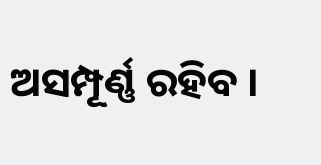ଅସମ୍ପୂର୍ଣ୍ଣ ରହିବ ।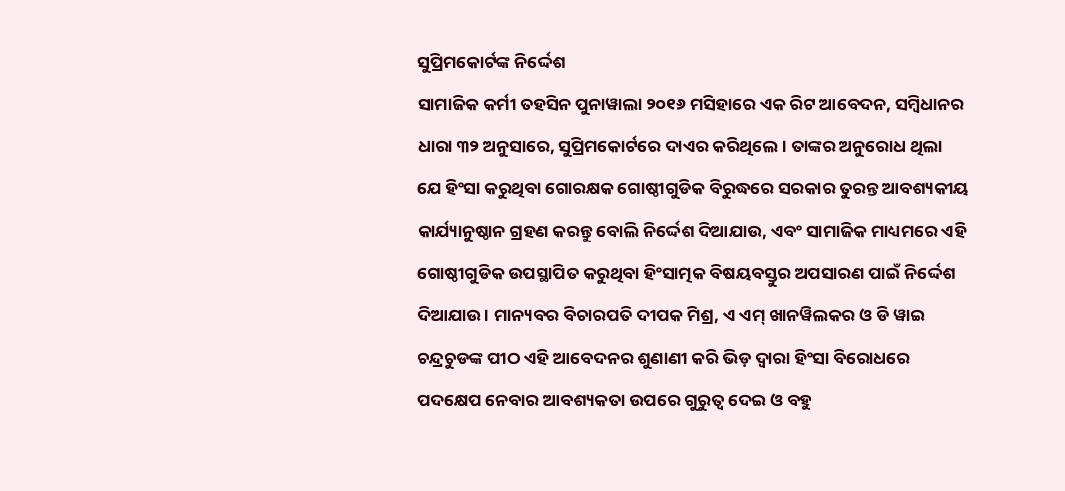ସୁପ୍ରିମକୋର୍ଟଙ୍କ ନିର୍ଦ୍ଦେଶ
ସାମାଜିକ କର୍ମୀ ତହସିନ ପୁନାୱାଲା ୨୦୧୬ ମସିହାରେ ଏକ ରିଟ ଆବେଦନ, ସମ୍ବିଧାନର ଧାରା ୩୨ ଅନୁସାରେ, ସୁପ୍ରିମକୋର୍ଟରେ ଦାଏର କରିଥିଲେ । ତାଙ୍କର ଅନୁରୋଧ ଥିଲା ଯେ ହିଂସା କରୁଥିବା ଗୋରକ୍ଷକ ଗୋଷ୍ଠୀଗୁଡିକ ବିରୁଦ୍ଧରେ ସରକାର ତୁରନ୍ତ ଆବଶ୍ୟକୀୟ କାର୍ଯ୍ୟାନୁଷ୍ଠାନ ଗ୍ରହଣ କରନ୍ତୁ ବୋଲି ନିର୍ଦ୍ଦେଶ ଦିଆଯାଉ, ଏବଂ ସାମାଜିକ ମାଧ୍ୟମରେ ଏହି ଗୋଷ୍ଠୀଗୁଡିକ ଉପସ୍ଥାପିତ କରୁଥିବା ହିଂସାତ୍ମକ ବିଷୟବସ୍ତୁର ଅପସାରଣ ପାଇଁ ନିର୍ଦ୍ଦେଶ ଦିଆଯାଉ । ମାନ୍ୟବର ବିଚାରପତି ଦୀପକ ମିଶ୍ର, ଏ ଏମ୍ ଖାନୱିଲକର ଓ ଡି ୱାଇ ଚନ୍ଦ୍ରଚୁଡଙ୍କ ପୀଠ ଏହି ଆବେଦନର ଶୁଣାଣୀ କରି ଭିଡ଼ ଦ୍ୱାରା ହିଂସା ବିରୋଧରେ ପଦକ୍ଷେପ ନେବାର ଆବଶ୍ୟକତା ଉପରେ ଗୁରୁତ୍ୱ ଦେଇ ଓ ବହୁ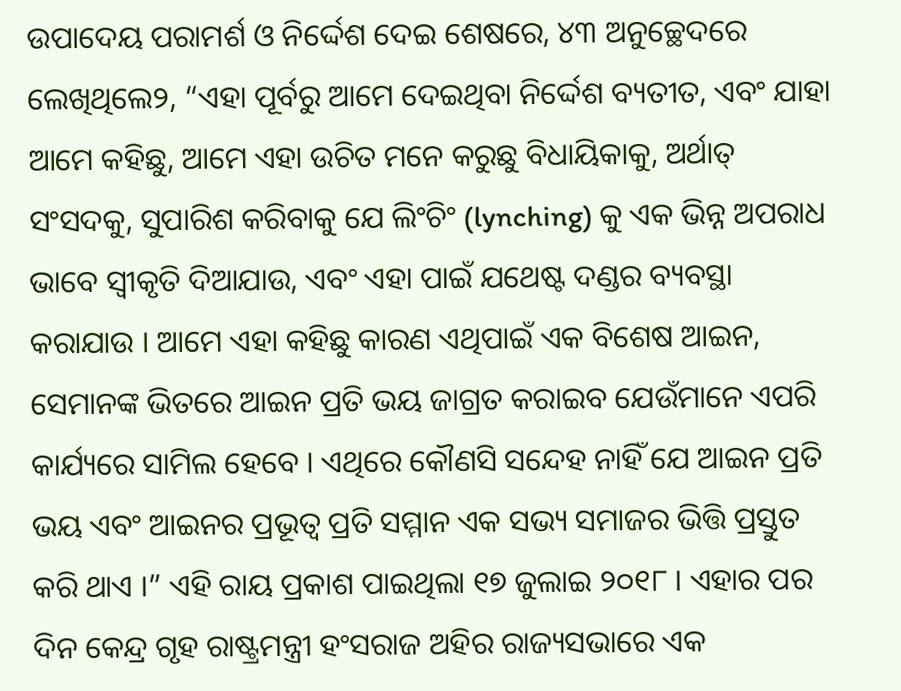ଉପାଦେୟ ପରାମର୍ଶ ଓ ନିର୍ଦ୍ଦେଶ ଦେଇ ଶେଷରେ, ୪୩ ଅନୁଚ୍ଛେଦରେ ଲେଖିଥିଲେ୨, “ଏହା ପୂର୍ବରୁ ଆମେ ଦେଇଥିବା ନିର୍ଦ୍ଦେଶ ବ୍ୟତୀତ, ଏବଂ ଯାହା ଆମେ କହିଛୁ, ଆମେ ଏହା ଉଚିତ ମନେ କରୁଛୁ ବିଧାୟିକାକୁ, ଅର୍ଥାତ୍ ସଂସଦକୁ, ସୁପାରିଶ କରିବାକୁ ଯେ ଲିଂଚିଂ (lynching) କୁ ଏକ ଭିନ୍ନ ଅପରାଧ ଭାବେ ସ୍ୱୀକୃତି ଦିଆଯାଉ, ଏବଂ ଏହା ପାଇଁ ଯଥେଷ୍ଟ ଦଣ୍ଡର ବ୍ୟବସ୍ଥା କରାଯାଉ । ଆମେ ଏହା କହିଛୁ କାରଣ ଏଥିପାଇଁ ଏକ ବିଶେଷ ଆଇନ, ସେମାନଙ୍କ ଭିତରେ ଆଇନ ପ୍ରତି ଭୟ ଜାଗ୍ରତ କରାଇବ ଯେଉଁମାନେ ଏପରି କାର୍ଯ୍ୟରେ ସାମିଲ ହେବେ । ଏଥିରେ କୌଣସି ସନ୍ଦେହ ନାହିଁ ଯେ ଆଇନ ପ୍ରତି ଭୟ ଏବଂ ଆଇନର ପ୍ରଭୂତ୍ୱ ପ୍ରତି ସମ୍ମାନ ଏକ ସଭ୍ୟ ସମାଜର ଭିତ୍ତି ପ୍ରସ୍ତୁତ କରି ଥାଏ ।” ଏହି ରାୟ ପ୍ରକାଶ ପାଇଥିଲା ୧୭ ଜୁଲାଇ ୨୦୧୮ । ଏହାର ପର ଦିନ କେନ୍ଦ୍ର ଗୃହ ରାଷ୍ଟ୍ରମନ୍ତ୍ରୀ ହଂସରାଜ ଅହିର ରାଜ୍ୟସଭାରେ ଏକ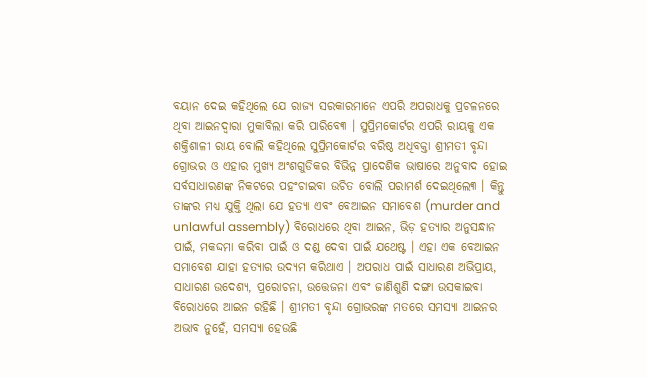ବୟାନ ଦେଇ କହିଥିଲେ ଯେ ରାଜ୍ୟ ସରକାରମାନେ ଏପରି ଅପରାଧକୁ ପ୍ରଚଳନରେ ଥିବା ଆଇନଦ୍ୱାରା ମୁକାବିଲା କରି ପାରିବେ୩ । ସୁପ୍ରିମକୋର୍ଟର ଏପରି ରାୟକୁ ଏକ ଶକ୍ତିଶାଳୀ ରାୟ ବୋଲି କହିଥିଲେ ସୁପ୍ରିମକୋର୍ଟର ବରିଷ୍ଠ ଅଧିବକ୍ତା ଶ୍ରୀମତୀ ବୃନ୍ଦା ଗ୍ରୋଭର ଓ ଏହାର ମୁଖ୍ୟ ଅଂଶଗୁଡିକର ବିଭିନ୍ନ ପ୍ରାଦେଶିକ ଭାଷାରେ ଅନୁବାଦ ହୋଇ ସର୍ବସାଧାରଣଙ୍କ ନିକଟରେ ପହଂଚାଇବା ଉଚିତ ବୋଲି ପରାମର୍ଶ ଦେଇଥିଲେ୩ । କିନ୍ତୁ ତାଙ୍କର ମଧ୍ୟ ଯୁକ୍ତି ଥିଲା ଯେ ହତ୍ୟା ଏବଂ ବେଆଇନ ସମାବେଶ (murder and unlawful assembly) ବିରୋଧରେ ଥିବା ଆଇନ, ଭିଡ଼ ହତ୍ୟାର ଅନୁସନ୍ଧାନ ପାଇଁ, ମକଦ୍ଦମା କରିବା ପାଇଁ ଓ ଦଣ୍ଡ ଦେବା ପାଇଁ ଯଥେଷ୍ଟ । ଏହା ଏକ ବେଆଇନ ସମାବେଶ ଯାହା ହତ୍ୟାର ଉଦ୍ୟମ କରିଥାଏ । ଅପରାଧ ପାଇଁ ସାଧାରଣ ଅଭିପ୍ରାୟ, ସାଧାରଣ ଉଦେଶ୍ୟ, ପ୍ରରୋଚନା, ଉତ୍ତେଜନା ଏବଂ ଜାଣିଶୁଣି ଦଙ୍ଗା ଉସକାଇବା ବିରୋଧରେ ଆଇନ ରହିଛି । ଶ୍ରୀମତୀ ବୃନ୍ଦା ଗ୍ରୋଭରଙ୍କ ମତରେ ସମସ୍ୟା ଆଇନର ଅଭାବ ନୁହେଁ, ସମସ୍ୟା ହେଉଛି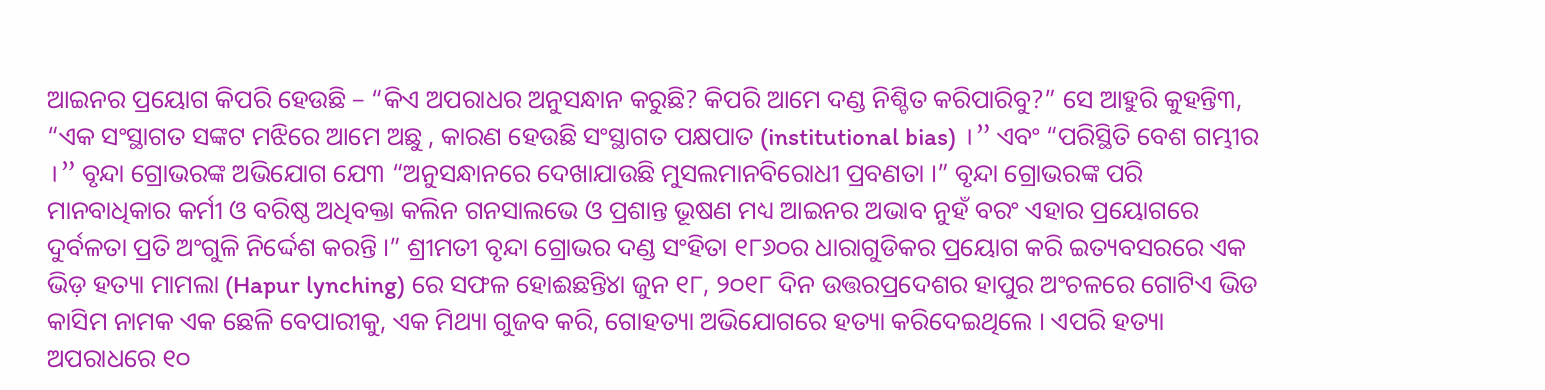ଆଇନର ପ୍ରୟୋଗ କିପରି ହେଉଛି – “କିଏ ଅପରାଧର ଅନୁସନ୍ଧାନ କରୁଛି? କିପରି ଆମେ ଦଣ୍ଡ ନିଶ୍ଚିତ କରିପାରିବୁ?” ସେ ଆହୁରି କୁହନ୍ତି୩, “ଏକ ସଂସ୍ଥାଗତ ସଙ୍କଟ ମଝିରେ ଆମେ ଅଛୁ , କାରଣ ହେଉଛି ସଂସ୍ଥାଗତ ପକ୍ଷପାତ (institutional bias) ।” ଏବଂ “ପରିସ୍ଥିତି ବେଶ ଗମ୍ଭୀର ।” ବୃନ୍ଦା ଗ୍ରୋଭରଙ୍କ ଅଭିଯୋଗ ଯେ୩ “ଅନୁସନ୍ଧାନରେ ଦେଖାଯାଉଛି ମୁସଲମାନବିରୋଧୀ ପ୍ରବଣତା ।” ବୃନ୍ଦା ଗ୍ରୋଭରଙ୍କ ପରି ମାନବାଧିକାର କର୍ମୀ ଓ ବରିଷ୍ଠ ଅଧିବକ୍ତା କଲିନ ଗନସାଲଭେ ଓ ପ୍ରଶାନ୍ତ ଭୂଷଣ ମଧ୍ୟ ଆଇନର ଅଭାବ ନୁହଁ ବରଂ ଏହାର ପ୍ରୟୋଗରେ ଦୁର୍ବଳତା ପ୍ରତି ଅଂଗୁଳି ନିର୍ଦ୍ଦେଶ କରନ୍ତି ।” ଶ୍ରୀମତୀ ବୃନ୍ଦା ଗ୍ରୋଭର ଦଣ୍ଡ ସଂହିତା ୧୮୬୦ର ଧାରାଗୁଡିକର ପ୍ରୟୋଗ କରି ଇତ୍ୟବସରରେ ଏକ ଭିଡ଼ ହତ୍ୟା ମାମଲା (Hapur lynching) ରେ ସଫଳ ହୋଈଛନ୍ତି୪ା ଜୁନ ୧୮, ୨୦୧୮ ଦିନ ଉତ୍ତରପ୍ରଦେଶର ହାପୁର ଅଂଚଳରେ ଗୋଟିଏ ଭିଡ କାସିମ ନାମକ ଏକ ଛେଳି ବେପାରୀକୁ, ଏକ ମିଥ୍ୟା ଗୁଜବ କରି, ଗୋହତ୍ୟା ଅଭିଯୋଗରେ ହତ୍ୟା କରିଦେଇଥିଲେ । ଏପରି ହତ୍ୟା ଅପରାଧରେ ୧୦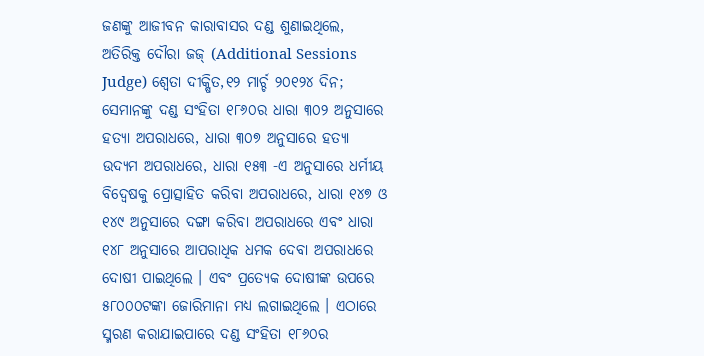ଜଣଙ୍କୁ ଆଜୀବନ କାରାବାସର ଦଣ୍ଡ ଶୁଣାଇଥିଲେ, ଅତିରିକ୍ତ ଦୌରା ଜଜ୍ (Additional Sessions Judge) ଶ୍ୱେତା ଦୀକ୍ଷିତ,୧୨ ମାର୍ଚ୍ଚ ୨୦୧୨୪ ଦିନ; ସେମାନଙ୍କୁ ଦଣ୍ଡ ସଂହିତା ୧୮୬୦ର ଧାରା ୩୦୨ ଅନୁସାରେ ହତ୍ୟା ଅପରାଧରେ, ଧାରା ୩୦୭ ଅନୁସାରେ ହତ୍ୟା ଉଦ୍ୟମ ଅପରାଧରେ, ଧାରା ୧୫୩ -ଏ ଅନୁସାରେ ଧର୍ମୀୟ ବିଦ୍ୱେଷକୁ ପ୍ରୋତ୍ସାହିତ କରିବା ଅପରାଧରେ, ଧାରା ୧୪୭ ଓ ୧୪୯ ଅନୁସାରେ ଦଙ୍ଗା କରିବା ଅପରାଧରେ ଏବଂ ଧାରା ୧୪୮ ଅନୁସାରେ ଆପରାଧିକ ଧମକ ଦେବା ଅପରାଧରେ ଦୋଷୀ ପାଇଥିଲେ । ଏବଂ ପ୍ରତ୍ୟେକ ଦୋଷୀଙ୍କ ଉପରେ ୫୮୦୦୦ଟଙ୍କା ଜୋରିମାନା ମଧ୍ୟ ଲଗାଇଥିଲେ । ଏଠାରେ ସ୍ମରଣ କରାଯାଇପାରେ ଦଣ୍ଡ ସଂହିତା ୧୮୬୦ର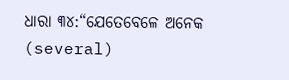ଧାରା ୩୪:“ଯେତେବେଳେ ଅନେକ (several)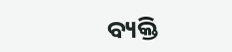ବ୍ୟକ୍ତି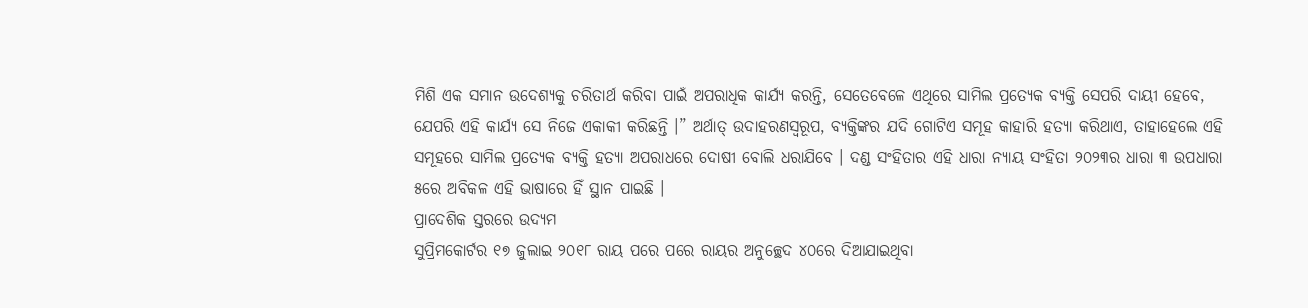ମିଶି ଏକ ସମାନ ଉଦେଶ୍ୟକୁ ଚରିତାର୍ଥ କରିବା ପାଇଁ ଅପରାଧିକ କାର୍ଯ୍ୟ କରନ୍ତି, ସେତେବେଳେ ଏଥିରେ ସାମିଲ ପ୍ରତ୍ୟେକ ବ୍ୟକ୍ତି ସେପରି ଦାୟୀ ହେବେ, ଯେପରି ଏହି କାର୍ଯ୍ୟ ସେ ନିଜେ ଏକାକୀ କରିଛନ୍ତି ।” ଅର୍ଥାତ୍ ଉଦାହରଣସ୍ୱରୂପ, ବ୍ୟକ୍ତିଙ୍କର ଯଦି ଗୋଟିଏ ସମୂହ କାହାରି ହତ୍ୟା କରିଥାଏ, ତାହାହେଲେ ଏହି ସମୂହରେ ସାମିଲ ପ୍ରତ୍ୟେକ ବ୍ୟକ୍ତି ହତ୍ୟା ଅପରାଧରେ ଦୋଷୀ ବୋଲି ଧରାଯିବେ । ଦଣ୍ଡ ସଂହିତାର ଏହି ଧାରା ନ୍ୟାୟ ସଂହିତା ୨୦୨୩ର ଧାରା ୩ ଉପଧାରା ୫ରେ ଅବିକଳ ଏହି ଭାଷାରେ ହିଁ ସ୍ଥାନ ପାଇଛି ।
ପ୍ରାଦେଶିକ ସ୍ତରରେ ଉଦ୍ୟମ
ସୁପ୍ରିମକୋର୍ଟର ୧୭ ଜୁଲାଇ ୨୦୧୮ ରାୟ ପରେ ପରେ ରାୟର ଅନୁଚ୍ଛେଦ ୪୦ରେ ଦିଆଯାଇଥିବା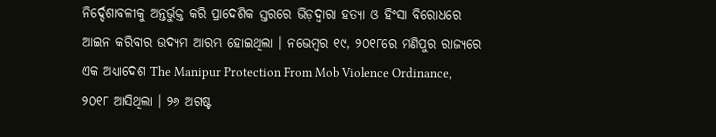ନିର୍ଦ୍ଦେଶାବଳୀକୁ ଅନ୍ତର୍ଭୁକ୍ତ କରି ପ୍ରାଦେଶିକ ସ୍ତରରେ ଭିଡ଼ଦ୍ୱାରା ହତ୍ୟା ଓ ହିଂସା ବିରୋଧରେ ଆଇନ କରିବାର ଉଦ୍ୟମ ଆରମ୍ଭ ହୋଇଥିଲା । ନଭେମ୍ବର ୧୯, ୨୦୧୮ରେ ମଣିପୁର ରାଜ୍ୟରେ ଏକ ଅଧ୍ୟାଦେଶ The Manipur Protection From Mob Violence Ordinance, ୨୦୧୮ ଆସିଥିଲା । ୨୬ ଅଗଷ୍ଟ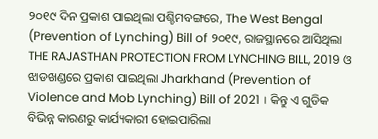୨୦୧୯ ଦିନ ପ୍ରକାଶ ପାଇଥିଲା ପଶ୍ଚିମବଙ୍ଗରେ, The West Bengal (Prevention of Lynching) Bill of ୨୦୧୯, ରାଜସ୍ଥାନରେ ଆସିଥିଲା THE RAJASTHAN PROTECTION FROM LYNCHING BILL, 2019 ଓ ଝାଡଖଣ୍ଡରେ ପ୍ରକାଶ ପାଇଥିଲା Jharkhand (Prevention of Violence and Mob Lynching) Bill of 2021 । କିନ୍ତୁ ଏ ଗୁଡିକ ବିଭିନ୍ନ କାରଣରୁ କାର୍ଯ୍ୟକାରୀ ହୋଇପାରିଲା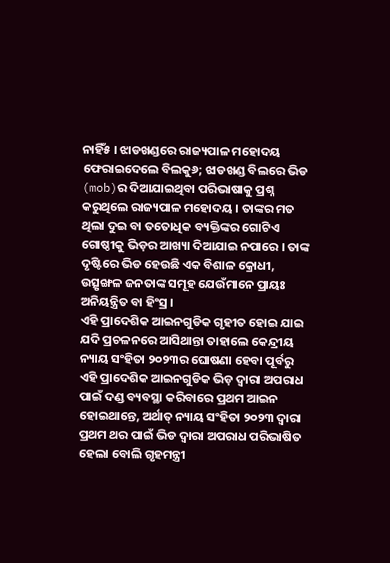ନାହିଁ୫ । ଝାଡଖଣ୍ଡରେ ରାଜ୍ୟପାଳ ମହୋଦୟ ଫେରାଇଦେଲେ ବିଲକୁ୬; ଝାଡଖଣ୍ଡ ବିଲରେ ଭିଡ (mob)ର ଦିଆଯାଇଥିବା ପରିଭାଷାକୁ ପ୍ରଶ୍ନ କରୁଥିଲେ ରାଜ୍ୟପାଳ ମହୋଦୟ । ତାଙ୍କର ମତ ଥିଲା ଦୁଇ ବା ତତୋଧିକ ବ୍ୟକ୍ତିଙ୍କର ଗୋଟିଏ ଗୋଷ୍ଠୀକୁ ଭିଡ଼ର ଆଖ୍ୟା ଦିଆଯାଇ ନପାରେ । ତାଙ୍କ ଦୃଷ୍ଟିରେ ଭିଡ ହେଉଛି ଏକ ବିଶାଳ କ୍ରୋଧୀ, ଉତ୍ସୃଙ୍ଖଳ ଜନତାଙ୍କ ସମୂହ ଯେଉଁମାନେ ପ୍ରାୟଃ ଅନିୟନ୍ତ୍ରିତ ବା ହିଂସ୍ର ।
ଏହି ପ୍ରାଦେଶିକ ଆଇନଗୁଡିକ ଗୃହୀତ ହୋଇ ଯାଇ ଯଦି ପ୍ରଚଳନରେ ଆସିଥାନ୍ତା ତାହାଲେ କେନ୍ଦ୍ରୀୟ ନ୍ୟାୟ ସଂହିତା ୨୦୨୩ର ଘୋଷଣା ହେବା ପୂର୍ବରୁ ଏହି ପ୍ରାଦେଶିକ ଆଇନଗୁଡିକ ଭିଡ଼ ଦ୍ୱାରା ଅପରାଧ ପାଇଁ ଦଣ୍ଡ ବ୍ୟବସ୍ଥା କରିବାରେ ପ୍ରଥମ ଆଇନ ହୋଇଥାନ୍ତେ, ଅର୍ଥାତ୍ ନ୍ୟାୟ ସଂହିତା ୨୦୨୩ ଦ୍ୱାରା ପ୍ରଥମ ଥର ପାଇଁ ଭିଡ ଦ୍ୱାରା ଅପରାଧ ପରିଭାଷିତ ହେଲା ବୋଲି ଗୃହମନ୍ତ୍ରୀ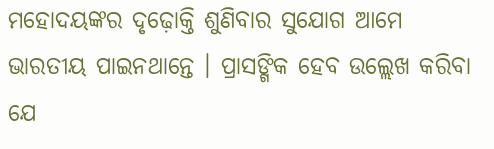ମହୋଦୟଙ୍କର ଦୃଢ଼ୋକ୍ତି ଶୁଣିବାର ସୁଯୋଗ ଆମେ ଭାରତୀୟ ପାଇନଥାନ୍ତେ । ପ୍ରାସଙ୍ଗିକ ହେବ ଉଲ୍ଲେଖ କରିବା ଯେ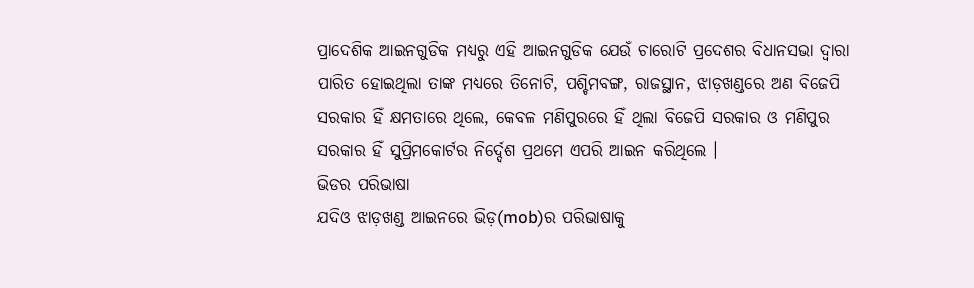ପ୍ରାଦେଶିକ ଆଇନଗୁଡିକ ମଧ୍ୟରୁ ଏହି ଆଇନଗୁଡିକ ଯେଉଁ ଚାରୋଟି ପ୍ରଦେଶର ବିଧାନସଭା ଦ୍ୱାରା ପାରିତ ହୋଇଥିଲା ତାଙ୍କ ମଧ୍ୟରେ ତିନୋଟି, ପଶ୍ଚିମବଙ୍ଗ, ରାଜସ୍ଥାନ, ଝାଡ଼ଖଣ୍ଡରେ ଅଣ ବିଜେପି ସରକାର ହିଁ କ୍ଷମତାରେ ଥିଲେ, କେବଳ ମଣିପୁରରେ ହିଁ ଥିଲା ବିଜେପି ସରକାର ଓ ମଣିପୁର ସରକାର ହିଁ ସୁପ୍ରିମକୋର୍ଟର ନିର୍ଦ୍ଦେଶ ପ୍ରଥମେ ଏପରି ଆଇନ କରିଥିଲେ ।
ଭିଡର ପରିଭାଷା
ଯଦିଓ ଝାଡ଼ଖଣ୍ଡ ଆଇନରେ ଭିଡ଼(mob)ର ପରିଭାଷାକୁ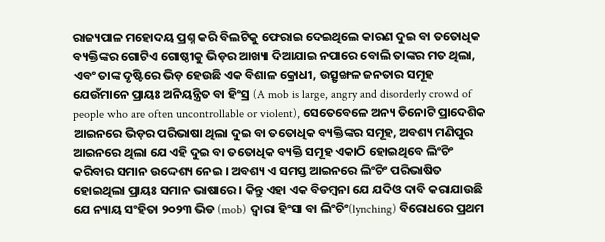ରାଜ୍ୟପାଳ ମହୋଦୟ ପ୍ରଶ୍ନ କରି ବିଲଟିକୁ ଫେରାଇ ଦେଇଥିଲେ କାରଣ ଦୁଇ ବା ତତୋଧିକ ବ୍ୟକ୍ତିଙ୍କର ଗୋଟିଏ ଗୋଷ୍ଠୀକୁ ଭିଡ଼ର ଆଖ୍ୟା ଦିଆଯାଇ ନପାରେ ବୋଲି ତାଙ୍କର ମତ ଥିଲା, ଏବଂ ତାଙ୍କ ଦୃଷ୍ଟିରେ ଭିଡ଼ ହେଉଛି ଏକ ବିଶାଳ କ୍ରୋଧୀ, ଉତ୍ସୃଙ୍ଖଳ ଜନତାର ସମୂହ ଯେଉଁମାନେ ପ୍ରାୟଃ ଅନିୟନ୍ତ୍ରିତ ବା ହିଂସ୍ର (A mob is large, angry and disorderly crowd of people who are often uncontrollable or violent), ସେତେବେଳେ ଅନ୍ୟ ତିନୋଟି ପ୍ରାଦେଶିକ ଆଇନରେ ଭିଡ଼ର ପରିଭାଷା ଥିଲା ଦୁଇ ବା ତତୋଧିକ ବ୍ୟକ୍ତିଙ୍କର ସମୂହ, ଅବଶ୍ୟ ମଣିପୁର ଆଇନରେ ଥିଲା ଯେ ଏହି ଦୁଇ ବା ତତୋଧିକ ବ୍ୟକ୍ତି ସମୂହ ଏକାଠି ହୋଇଥିବେ ଲିଂଚିଂ କରିବାର ସମାନ ଉଦ୍ଦେଶ୍ୟ ନେଇ । ଅବଶ୍ୟ ଏ ସମସ୍ତ ଆଇନରେ ଲିଂଚିଂ ପରିଭାଷିତ ହୋଇଥିଲା ପ୍ରାୟଃ ସମାନ ଭାଷାରେ । କିନ୍ତୁ ଏହା ଏକ ବିଡମ୍ବନା ଯେ ଯଦିଓ ଦାବି କରାଯାଉଛି ଯେ ନ୍ୟାୟ ସଂହିତା ୨୦୨୩ ଭିଡ (mob) ଦ୍ୱାରା ହିଂସା ବା ଲିଂଚିଂ(lynching) ବିରୋଧରେ ପ୍ରଥମ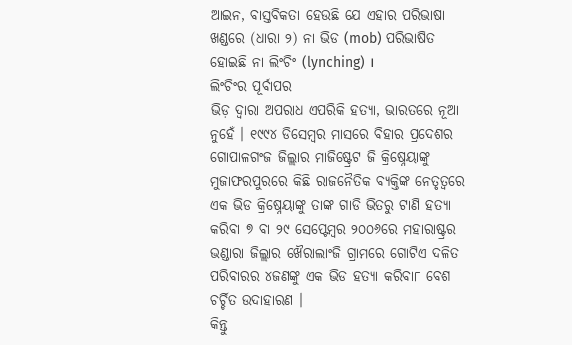ଆଇନ, ବାସ୍ତବିକତା ହେଉଛି ଯେ ଏହାର ପରିଭାଷା ଖଣ୍ଡରେ (ଧାରା ୨) ନା ଭିଡ (mob) ପରିଭାଷିତ ହୋଇଛି ନା ଲିଂଚିଂ (lynching) ।
ଲିଂଚିଂର ପୂର୍ବାପର
ଭିଡ଼ ଦ୍ୱାରା ଅପରାଧ ଏପରିକି ହତ୍ୟା, ଭାରତରେ ନୂଆ ନୁହେଁ । ୧୯୯୪ ଡିସେମ୍ବର ମାସରେ ବିହାର ପ୍ରଦେଶର ଗୋପାଳଗଂଜ ଜିଲ୍ଲାର ମାଜିଷ୍ଟ୍ରେଟ ଜି କ୍ରିଷ୍ନେୟାଙ୍କୁ ମୁଜାଫରପୁରରେ କିଛି ରାଜନୈତିକ ବ୍ୟକ୍ତିଙ୍କ ନେତୃତ୍ୱରେ ଏକ ଭିଡ କ୍ରିଷ୍ନେୟାଙ୍କୁ ତାଙ୍କ ଗାଡି ଭିତରୁ ଟାଣି ହତ୍ୟା କରିବା ୭ ବା ୨୯ ସେପ୍ଟେମ୍ବର ୨୦୦୬ରେ ମହାରାଷ୍ଟ୍ରର ଭଣ୍ଡାରା ଜିଲ୍ଲାର ଖୈରାଲାଂଜି ଗ୍ରାମରେ ଗୋଟିଏ ଦଳିତ ପରିବାରର ୪ଜଣଙ୍କୁ ଏକ ଭିଡ ହତ୍ୟା କରିବା୮ ବେଶ ଚର୍ଚ୍ଚିତ ଉଦାହାରଣ ।
କିନ୍ତୁ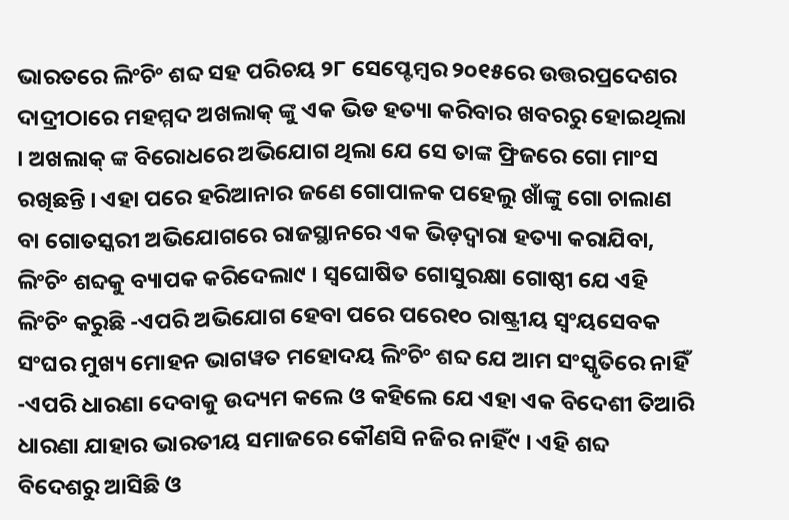ଭାରତରେ ଲିଂଚିଂ ଶବ୍ଦ ସହ ପରିଚୟ ୨୮ ସେପ୍ଟେମ୍ବର ୨୦୧୫ରେ ଉତ୍ତରପ୍ରଦେଶର ଦାଦ୍ରୀଠାରେ ମହମ୍ମଦ ଅଖଲାକ୍ ଙ୍କୁ ଏକ ଭିଡ ହତ୍ୟା କରିବାର ଖବରରୁ ହୋଇଥିଲା । ଅଖଲାକ୍ ଙ୍କ ବିରୋଧରେ ଅଭିଯୋଗ ଥିଲା ଯେ ସେ ତାଙ୍କ ଫ୍ରିଜରେ ଗୋ ମାଂସ ରଖିଛନ୍ତି । ଏହା ପରେ ହରିଆନାର ଜଣେ ଗୋପାଳକ ପହେଲୁ ଖାଁଙ୍କୁ ଗୋ ଚାଲାଣ ବା ଗୋତସ୍କରୀ ଅଭିଯୋଗରେ ରାଜସ୍ଥାନରେ ଏକ ଭିଡ଼ଦ୍ୱାରା ହତ୍ୟା କରାଯିବା, ଲିଂଚିଂ ଶବ୍ଦକୁ ବ୍ୟାପକ କରିଦେଲା୯ । ସ୍ୱଘୋଷିତ ଗୋସୁରକ୍ଷା ଗୋଷ୍ଠୀ ଯେ ଏହି ଲିଂଚିଂ କରୁଛି -ଏପରି ଅଭିଯୋଗ ହେବା ପରେ ପରେ୧୦ ରାଷ୍ଟ୍ରୀୟ ସ୍ୱଂୟସେବକ ସଂଘର ମୁଖ୍ୟ ମୋହନ ଭାଗୱତ ମହୋଦୟ ଲିଂଚିଂ ଶବ୍ଦ ଯେ ଆମ ସଂସ୍କୃତିରେ ନାହିଁ -ଏପରି ଧାରଣା ଦେବାକୁ ଉଦ୍ୟମ କଲେ ଓ କହିଲେ ଯେ ଏହା ଏକ ବିଦେଶୀ ତିଆରି ଧାରଣା ଯାହାର ଭାରତୀୟ ସମାଜରେ କୌଣସି ନଜିର ନାହିଁ୯ । ଏହି ଶବ୍ଦ ବିଦେଶରୁ ଆସିଛି ଓ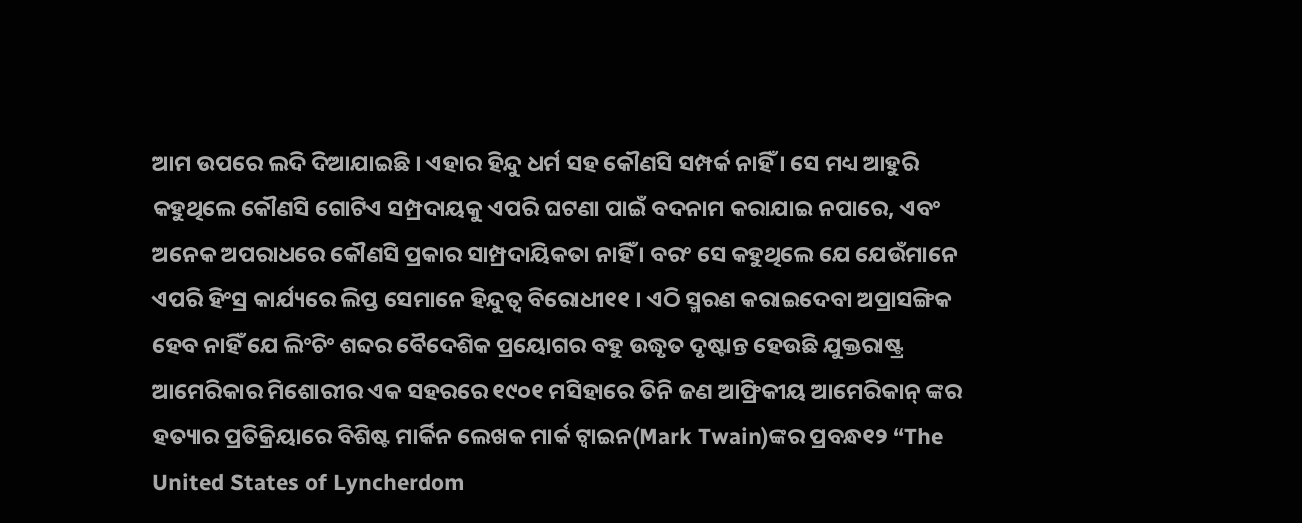ଆମ ଉପରେ ଲଦି ଦିଆଯାଇଛି । ଏହାର ହିନ୍ଦୁ ଧର୍ମ ସହ କୌଣସି ସମ୍ପର୍କ ନାହିଁ । ସେ ମଧ୍ୟ ଆହୁରି କହୁଥିଲେ କୌଣସି ଗୋଟିଏ ସମ୍ପ୍ରଦାୟକୁ ଏପରି ଘଟଣା ପାଇଁ ବଦନାମ କରାଯାଇ ନପାରେ, ଏବଂ ଅନେକ ଅପରାଧରେ କୌଣସି ପ୍ରକାର ସାମ୍ପ୍ରଦାୟିକତା ନାହିଁ । ବରଂ ସେ କହୁଥିଲେ ଯେ ଯେଉଁମାନେ ଏପରି ହିଂସ୍ର କାର୍ଯ୍ୟରେ ଲିପ୍ତ ସେମାନେ ହିନ୍ଦୁତ୍ୱ ବିରୋଧୀ୧୧ । ଏଠି ସ୍ମରଣ କରାଇଦେବା ଅପ୍ରାସଙ୍ଗିକ ହେବ ନାହିଁ ଯେ ଲିଂଚିଂ ଶବ୍ଦର ବୈଦେଶିକ ପ୍ରୟୋଗର ବହୁ ଉଦ୍ଧୃତ ଦୃଷ୍ଟାନ୍ତ ହେଉଛି ଯୁକ୍ତରାଷ୍ଟ୍ର ଆମେରିକାର ମିଶୋରୀର ଏକ ସହରରେ ୧୯୦୧ ମସିହାରେ ତିନି ଜଣ ଆଫ୍ରିକୀୟ ଆମେରିକାନ୍ ଙ୍କର ହତ୍ୟାର ପ୍ରତିକ୍ରିୟାରେ ବିଶିଷ୍ଟ ମାର୍କିନ ଲେଖକ ମାର୍କ ଟ୍ୱାଇନ(Mark Twain)ଙ୍କର ପ୍ରବନ୍ଧ୧୨ “The United States of Lyncherdom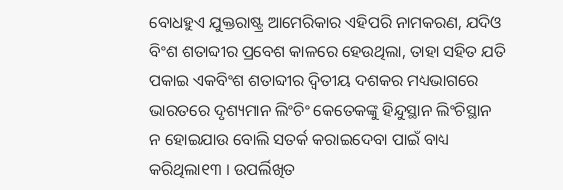ବୋଧହୁଏ ଯୁକ୍ତରାଷ୍ଟ୍ର ଆମେରିକାର ଏହିପରି ନାମକରଣ, ଯଦିଓ ବିଂଶ ଶତାବ୍ଦୀର ପ୍ରବେଶ କାଳରେ ହେଉଥିଲା, ତାହା ସହିତ ଯତି ପକାଇ ଏକବିଂଶ ଶତାବ୍ଦୀର ଦ୍ୱିତୀୟ ଦଶକର ମଧ୍ୟଭାଗରେ ଭାରତରେ ଦୃଶ୍ୟମାନ ଲିଂଚିଂ କେତେକଙ୍କୁ ହିନ୍ଦୁସ୍ଥାନ ଲିଂଚିସ୍ଥାନ ନ ହୋଇଯାଉ ବୋଲି ସତର୍କ କରାଇଦେବା ପାଇଁ ବାଧ୍ୟ କରିଥିଲା୧୩ । ଉପର୍ଲିଖିତ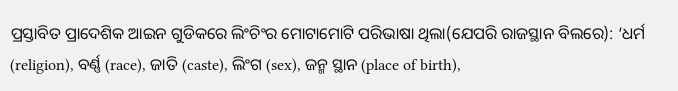ପ୍ରସ୍ତାବିତ ପ୍ରାଦେଶିକ ଆଇନ ଗୁଡିକରେ ଲିଂଚିଂର ମୋଟାମୋଟି ପରିଭାଷା ଥିଲା(ଯେପରି ରାଜସ୍ଥାନ ବିଲରେ): ‘ଧର୍ମ (religion), ବର୍ଣ୍ଣ (race), ଜାତି (caste), ଲିଂଗ (sex), ଜନ୍ମ ସ୍ଥାନ (place of birth),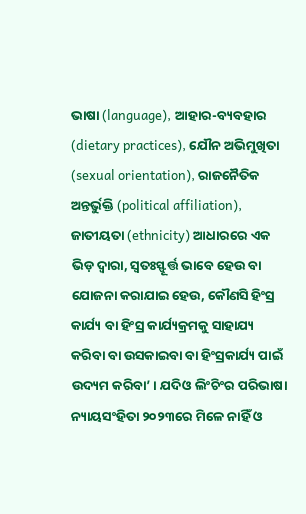ଭାଷା (language), ଆହାର-ବ୍ୟବହାର (dietary practices), ଯୌନ ଅଭିମୁଖିତା (sexual orientation), ରାଜନୈତିକ ଅନ୍ତର୍ଭୁକ୍ତି (political affiliation), ଜାତୀୟତା (ethnicity) ଆଧାରରେ ଏକ ଭିଡ଼ ଦ୍ୱାରା, ସ୍ୱତଃସ୍ଫୂର୍ତ୍ତ ଭାବେ ହେଉ ବା ଯୋଜନା କରାଯାଇ ହେଉ, କୌଣସି ହିଂସ୍ର କାର୍ଯ୍ୟ ବା ହିଂସ୍ର କାର୍ଯ୍ୟକ୍ରମକୁ ସାହାଯ୍ୟ କରିବା ବା ଉସକାଇବା ବା ହିଂସ୍ରକାର୍ଯ୍ୟ ପାଇଁ ଉଦ୍ୟମ କରିବା’ । ଯଦିଓ ଲିଂଚିଂର ପରିଭାଷା ନ୍ୟାୟସଂହିତା ୨୦୨୩ରେ ମିଳେ ନାହିଁ ଓ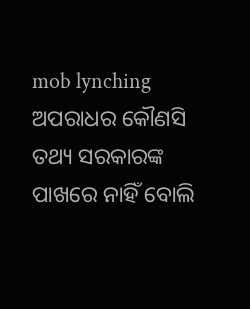mob lynching ଅପରାଧର କୌଣସି ତଥ୍ୟ ସରକାରଙ୍କ ପାଖରେ ନାହିଁ ବୋଲି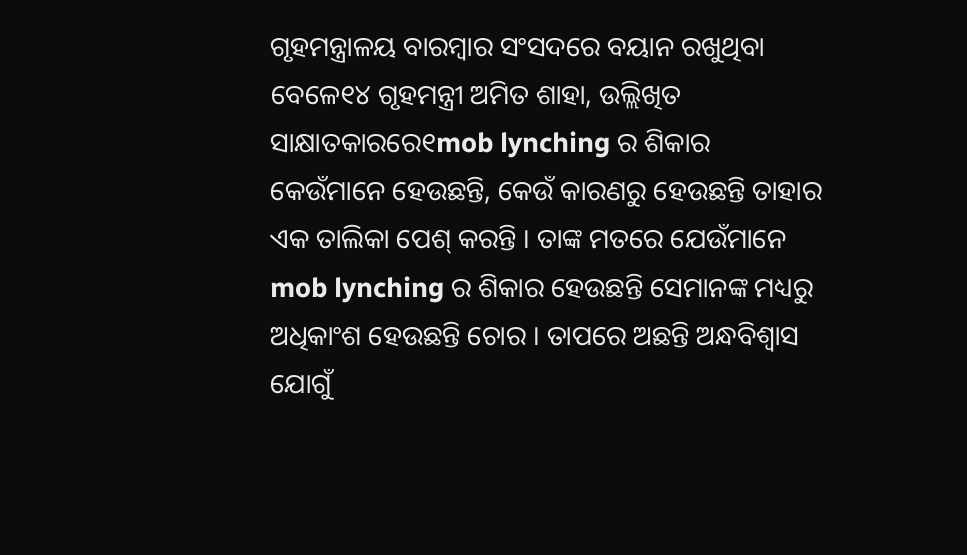ଗୃହମନ୍ତ୍ରାଳୟ ବାରମ୍ବାର ସଂସଦରେ ବୟାନ ରଖୁଥିବା ବେଳେ୧୪ ଗୃହମନ୍ତ୍ରୀ ଅମିତ ଶାହା, ଉଲ୍ଲିଖିତ ସାକ୍ଷାତକାରରେ୧mob lynching ର ଶିକାର କେଉଁମାନେ ହେଉଛନ୍ତି, କେଉଁ କାରଣରୁ ହେଉଛନ୍ତି ତାହାର ଏକ ତାଲିକା ପେଶ୍ କରନ୍ତି । ତାଙ୍କ ମତରେ ଯେଉଁମାନେ mob lynching ର ଶିକାର ହେଉଛନ୍ତି ସେମାନଙ୍କ ମଧ୍ୟରୁ ଅଧିକାଂଶ ହେଉଛନ୍ତି ଚୋର । ତାପରେ ଅଛନ୍ତି ଅନ୍ଧବିଶ୍ୱାସ ଯୋଗୁଁ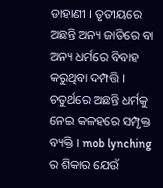ଡାହାଣୀ । ତୃତୀୟରେ ଅଛନ୍ତି ଅନ୍ୟ ଜାତିରେ ବା ଅନ୍ୟ ଧର୍ମରେ ବିବାହ କରୁଥିବା ଦମ୍ପତ୍ତି । ଚତୁର୍ଥରେ ଅଛନ୍ତି ଧର୍ମକୁ ନେଇ କଳହରେ ସମ୍ପୃକ୍ତ ବ୍ୟକ୍ତି । mob lynching ର ଶିକାର ଯେଉଁ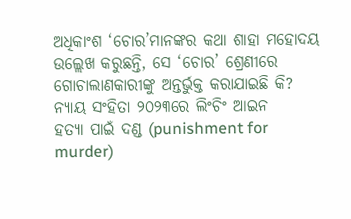ଅଧିକାଂଶ ‘ଚୋର’ମାନଙ୍କର କଥା ଶାହା ମହୋଦୟ ଉଲ୍ଲେଖ କରୁଛନ୍ତି, ସେ ‘ଚୋର’ ଶ୍ରେଣୀରେ ଗୋଚାଲାଣକାରୀଙ୍କୁ ଅନ୍ତର୍ଭୁକ୍ତ କରାଯାଇଛି କି?
ନ୍ୟାୟ ସଂହିତା ୨୦୨୩ରେ ଲିଂଚିଂ ଆଇନ
ହତ୍ୟା ପାଇଁ ଦଣ୍ଡ (punishment for murder)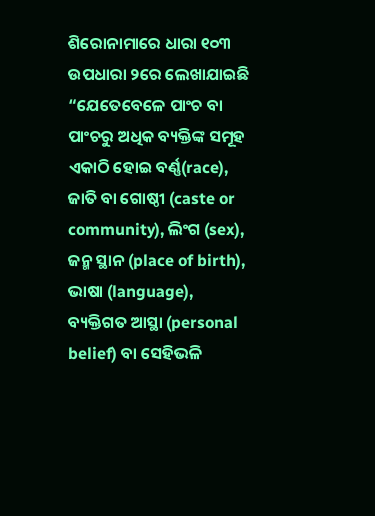ଶିରୋନାମାରେ ଧାରା ୧୦୩ ଉପଧାରା ୨ରେ ଲେଖାଯାଇଛି “ଯେତେବେଳେ ପାଂଚ ବା ପାଂଚରୁ ଅଧିକ ବ୍ୟକ୍ତିଙ୍କ ସମୂହ ଏକାଠି ହୋଇ ବର୍ଣ୍ଣ(race), ଜାତି ବା ଗୋଷ୍ଠୀ (caste or community), ଲିଂଗ (sex), ଜନ୍ମ ସ୍ଥାନ (place of birth), ଭାଷା (language), ବ୍ୟକ୍ତିଗତ ଆସ୍ଥା (personal belief) ବା ସେହିଭଳି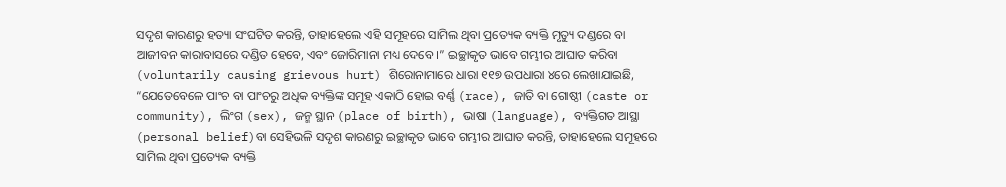ସଦୃଶ କାରଣରୁ ହତ୍ୟା ସଂଘଟିତ କରନ୍ତି, ତାହାହେଲେ ଏହି ସମୂହରେ ସାମିଲ ଥିବା ପ୍ରତ୍ୟେକ ବ୍ୟକ୍ତି ମୃତ୍ୟୁ ଦଣ୍ଡରେ ବା ଆଜୀବନ କାରାବାସରେ ଦଣ୍ଡିତ ହେବେ, ଏବଂ ଜୋରିମାନା ମଧ୍ୟ ଦେବେ ।” ଇଚ୍ଛାକୃତ ଭାବେ ଗମ୍ଭୀର ଆଘାତ କରିବା (voluntarily causing grievous hurt) ଶିରୋନାମାରେ ଧାରା ୧୧୭ ଉପଧାରା ୪ରେ ଲେଖାଯାଇଛି, “ଯେତେବେଳେ ପାଂଚ ବା ପାଂଚରୁ ଅଧିକ ବ୍ୟକ୍ତିଙ୍କ ସମୂହ ଏକାଠି ହୋଇ ବର୍ଣ୍ଣ (race), ଜାତି ବା ଗୋଷ୍ଠୀ (caste or community), ଲିଂଗ (sex), ଜନ୍ମ ସ୍ଥାନ (place of birth), ଭାଷା (language), ବ୍ୟକ୍ତିଗତ ଆସ୍ଥା (personal belief)ବା ସେହିଭଳି ସଦୃଶ କାରଣରୁ ଇଚ୍ଛାକୃତ ଭାବେ ଗମ୍ଭୀର ଆଘାତ କରନ୍ତି, ତାହାହେଲେ ସମୂହରେ ସାମିଲ ଥିବା ପ୍ରତ୍ୟେକ ବ୍ୟକ୍ତି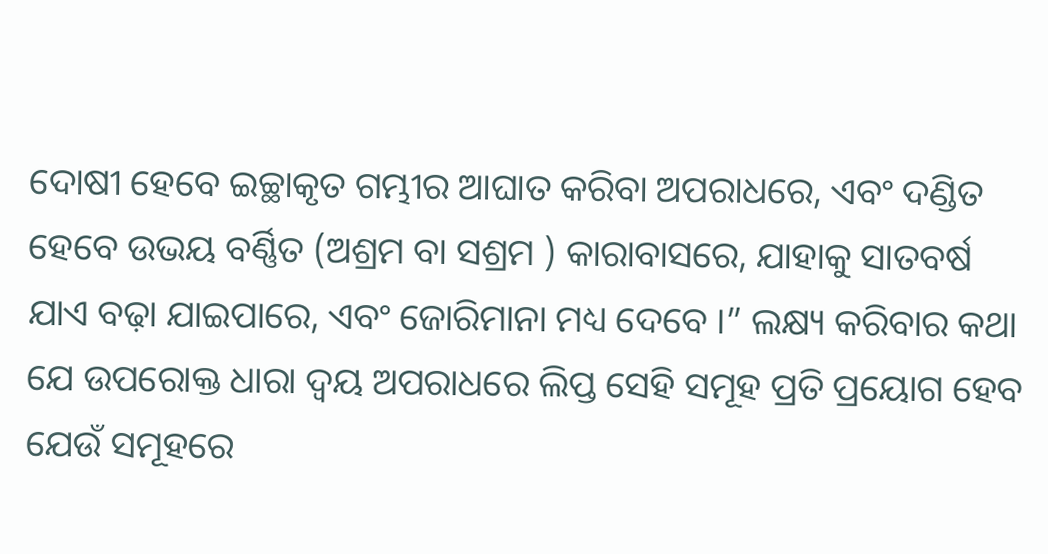ଦୋଷୀ ହେବେ ଇଚ୍ଛାକୃତ ଗମ୍ଭୀର ଆଘାତ କରିବା ଅପରାଧରେ, ଏବଂ ଦଣ୍ଡିତ ହେବେ ଉଭୟ ବର୍ଣ୍ଣିତ (ଅଶ୍ରମ ବା ସଶ୍ରମ ) କାରାବାସରେ, ଯାହାକୁ ସାତବର୍ଷ ଯାଏ ବଢ଼ା ଯାଇପାରେ, ଏବଂ ଜୋରିମାନା ମଧ୍ୟ ଦେବେ ।” ଲକ୍ଷ୍ୟ କରିବାର କଥା ଯେ ଉପରୋକ୍ତ ଧାରା ଦ୍ୱୟ ଅପରାଧରେ ଲିପ୍ତ ସେହି ସମୂହ ପ୍ରତି ପ୍ରୟୋଗ ହେବ ଯେଉଁ ସମୂହରେ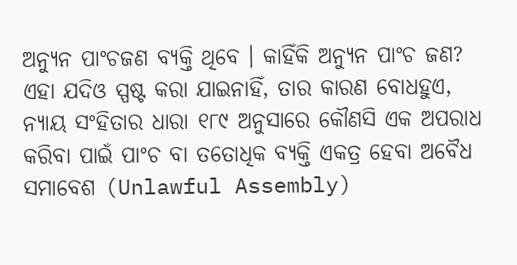ଅନ୍ୟୁନ ପାଂଚଜଣ ବ୍ୟକ୍ତି ଥିବେ । କାହିଁକି ଅନ୍ୟୁନ ପାଂଚ ଜଣ? ଏହା ଯଦିଓ ସ୍ପଷ୍ଟ କରା ଯାଇନାହିଁ, ତାର କାରଣ ବୋଧହୁଏ, ନ୍ୟାୟ ସଂହିତାର ଧାରା ୧୮୯ ଅନୁସାରେ କୌଣସି ଏକ ଅପରାଧ କରିବା ପାଇଁ ପାଂଚ ବା ତତୋଧିକ ବ୍ୟକ୍ତି ଏକତ୍ର ହେବା ଅବୈଧ ସମାବେଶ (Unlawful Assembly)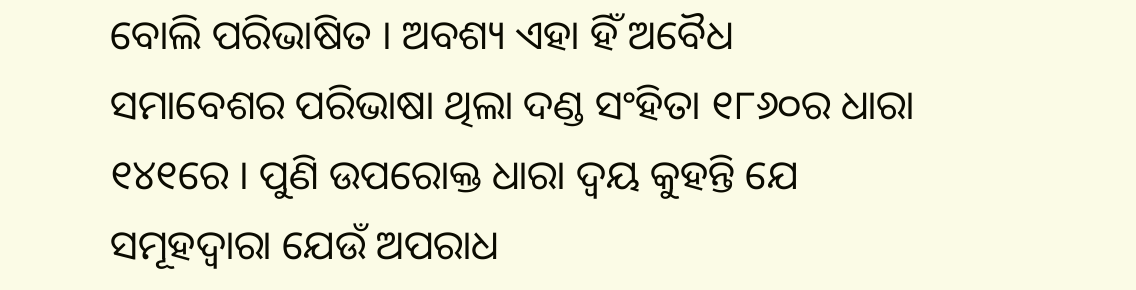ବୋଲି ପରିଭାଷିତ । ଅବଶ୍ୟ ଏହା ହିଁ ଅବୈଧ ସମାବେଶର ପରିଭାଷା ଥିଲା ଦଣ୍ଡ ସଂହିତା ୧୮୬୦ର ଧାରା ୧୪୧ରେ । ପୁଣି ଉପରୋକ୍ତ ଧାରା ଦ୍ୱୟ କୁହନ୍ତି ଯେ ସମୂହଦ୍ୱାରା ଯେଉଁ ଅପରାଧ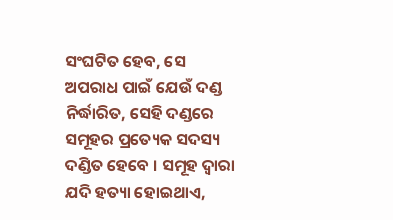ସଂଘଟିତ ହେବ, ସେ ଅପରାଧ ପାଇଁ ଯେଉଁ ଦଣ୍ଡ ନିର୍ଦ୍ଧାରିତ, ସେହି ଦଣ୍ଡରେ ସମୂହର ପ୍ରତ୍ୟେକ ସଦସ୍ୟ ଦଣ୍ଡିତ ହେବେ । ସମୂହ ଦ୍ୱାରା ଯଦି ହତ୍ୟା ହୋଇଥାଏ,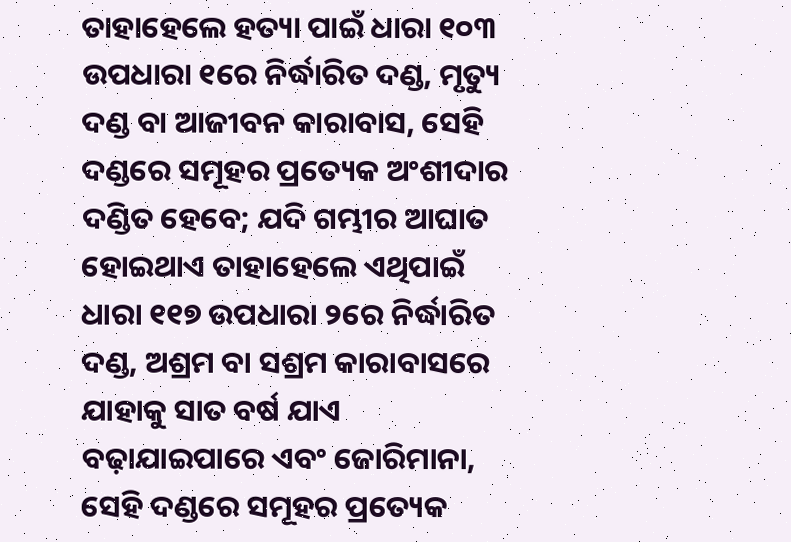ତାହାହେଲେ ହତ୍ୟା ପାଇଁ ଧାରା ୧୦୩ ଉପଧାରା ୧ରେ ନିର୍ଦ୍ଧାରିତ ଦଣ୍ଡ, ମୃତ୍ୟୁ ଦଣ୍ଡ ବା ଆଜୀବନ କାରାବାସ, ସେହି ଦଣ୍ଡରେ ସମୂହର ପ୍ରତ୍ୟେକ ଅଂଶୀଦାର ଦଣ୍ଡିତ ହେବେ; ଯଦି ଗମ୍ଭୀର ଆଘାତ ହୋଇଥାଏ ତାହାହେଲେ ଏଥିପାଇଁ ଧାରା ୧୧୭ ଉପଧାରା ୨ରେ ନିର୍ଦ୍ଧାରିତ ଦଣ୍ଡ, ଅଶ୍ରମ ବା ସଶ୍ରମ କାରାବାସରେ ଯାହାକୁ ସାତ ବର୍ଷ ଯାଏ ବଢ଼ାଯାଇପାରେ ଏବଂ ଜୋରିମାନା, ସେହି ଦଣ୍ଡରେ ସମୂହର ପ୍ରତ୍ୟେକ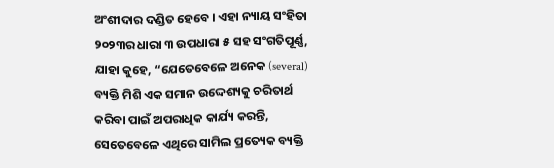ଅଂଶୀଦାର ଦଣ୍ଡିତ ହେବେ । ଏହା ନ୍ୟାୟ ସଂହିତା ୨୦୨୩ର ଧାରା ୩ ଉପଧାରା ୫ ସହ ସଂଗତିପୂର୍ଣ୍ଣ, ଯାହା କୁହେ, “ଯେତେବେଳେ ଅନେକ (several) ବ୍ୟକ୍ତି ମିଶି ଏକ ସମାନ ଉଦ୍ଦେଶ୍ୟକୁ ଚରିତାର୍ଥ କରିବା ପାଇଁ ଅପରାଧିକ କାର୍ଯ୍ୟ କରନ୍ତି, ସେତେବେଳେ ଏଥିରେ ସାମିଲ ପ୍ରତ୍ୟେକ ବ୍ୟକ୍ତି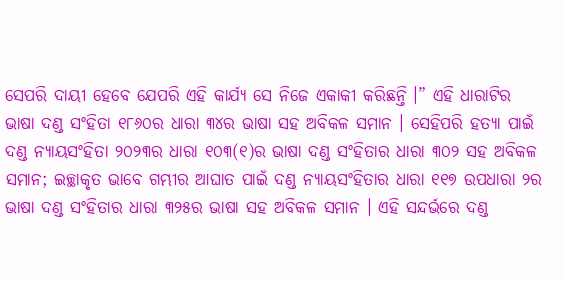ସେପରି ଦାୟୀ ହେବେ ଯେପରି ଏହି କାର୍ଯ୍ୟ ସେ ନିଜେ ଏକାକୀ କରିଛନ୍ତି ।” ଏହି ଧାରାଟିର ଭାଷା ଦଣ୍ଡ ସଂହିତା ୧୮୬୦ର ଧାରା ୩୪ର ଭାଷା ସହ ଅବିକଳ ସମାନ । ସେହିପରି ହତ୍ୟା ପାଇଁ ଦଣ୍ଡ ନ୍ୟାୟସଂହିତା ୨୦୨୩ର ଧାରା ୧୦୩(୧)ର ଭାଷା ଦଣ୍ଡ ସଂହିତାର ଧାରା ୩୦୨ ସହ ଅବିକଳ ସମାନ; ଇଚ୍ଛାକୃତ ଭାବେ ଗମ୍ଭୀର ଆଘାତ ପାଇଁ ଦଣ୍ଡ ନ୍ୟାୟସଂହିତାର ଧାରା ୧୧୭ ଉପଧାରା ୨ର ଭାଷା ଦଣ୍ଡ ସଂହିତାର ଧାରା ୩୨୫ର ଭାଷା ସହ ଅବିକଳ ସମାନ । ଏହି ସନ୍ଦର୍ଭରେ ଦଣ୍ଡ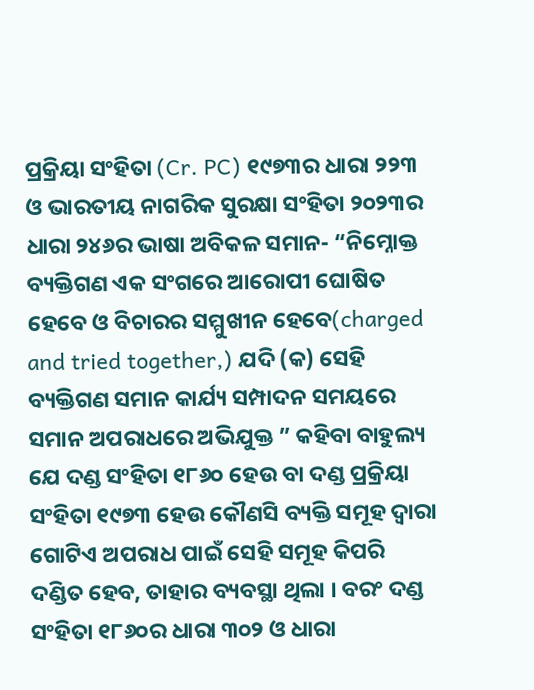ପ୍ରକ୍ରିୟା ସଂହିତା (Cr. PC) ୧୯୭୩ର ଧାରା ୨୨୩ ଓ ଭାରତୀୟ ନାଗରିକ ସୁରକ୍ଷା ସଂହିତା ୨୦୨୩ର ଧାରା ୨୪୬ର ଭାଷା ଅବିକଳ ସମାନ- “ନିମ୍ନୋକ୍ତ ବ୍ୟକ୍ତିଗଣ ଏକ ସଂଗରେ ଆରୋପୀ ଘୋଷିତ ହେବେ ଓ ବିଚାରର ସମ୍ମୁଖୀନ ହେବେ(charged and tried together,) ଯଦି (କ) ସେହି ବ୍ୟକ୍ତିଗଣ ସମାନ କାର୍ଯ୍ୟ ସମ୍ପାଦନ ସମୟରେ ସମାନ ଅପରାଧରେ ଅଭିଯୁକ୍ତ ” କହିବା ବାହୁଲ୍ୟ ଯେ ଦଣ୍ଡ ସଂହିତା ୧୮୬୦ ହେଉ ବା ଦଣ୍ଡ ପ୍ରକ୍ରିୟା ସଂହିତା ୧୯୭୩ ହେଉ କୌଣସି ବ୍ୟକ୍ତି ସମୂହ ଦ୍ୱାରା ଗୋଟିଏ ଅପରାଧ ପାଇଁ ସେହି ସମୂହ କିପରି ଦଣ୍ଡିତ ହେବ, ତାହାର ବ୍ୟବସ୍ଥା ଥିଲା । ବରଂ ଦଣ୍ଡ ସଂହିତା ୧୮୬୦ର ଧାରା ୩୦୨ ଓ ଧାରା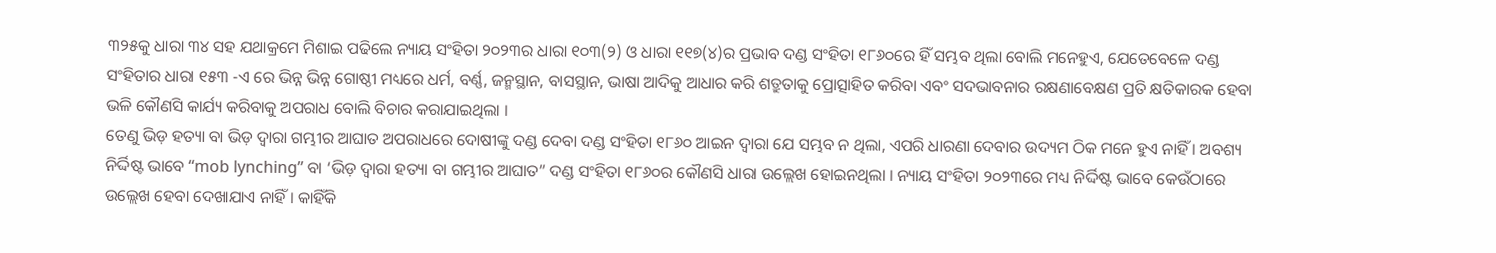୩୨୫କୁ ଧାରା ୩୪ ସହ ଯଥାକ୍ରମେ ମିଶାଇ ପଢିଲେ ନ୍ୟାୟ ସଂହିତା ୨୦୨୩ର ଧାରା ୧୦୩(୨) ଓ ଧାରା ୧୧୭(୪)ର ପ୍ରଭାବ ଦଣ୍ଡ ସଂହିତା ୧୮୬୦ରେ ହିଁ ସମ୍ଭବ ଥିଲା ବୋଲି ମନେହୁଏ, ଯେତେବେଳେ ଦଣ୍ଡ ସଂହିତାର ଧାରା ୧୫୩ -ଏ ରେ ଭିନ୍ନ ଭିନ୍ନ ଗୋଷ୍ଠୀ ମଧ୍ୟରେ ଧର୍ମ, ବର୍ଣ୍ଣ, ଜନ୍ମସ୍ଥାନ, ବାସସ୍ଥାନ, ଭାଷା ଆଦିକୁ ଆଧାର କରି ଶତ୍ରୁତାକୁ ପ୍ରୋତ୍ସାହିତ କରିବା ଏବଂ ସଦଭାବନାର ରକ୍ଷଣାବେକ୍ଷଣ ପ୍ରତି କ୍ଷତିକାରକ ହେବା ଭଳି କୌଣସି କାର୍ଯ୍ୟ କରିବାକୁ ଅପରାଧ ବୋଲି ବିଚାର କରାଯାଇଥିଲା ।
ତେଣୁ ଭିଡ଼ ହତ୍ୟା ବା ଭିଡ଼ ଦ୍ୱାରା ଗମ୍ଭୀର ଆଘାତ ଅପରାଧରେ ଦୋଷୀଙ୍କୁ ଦଣ୍ଡ ଦେବା ଦଣ୍ଡ ସଂହିତା ୧୮୬୦ ଆଇନ ଦ୍ୱାରା ଯେ ସମ୍ଭବ ନ ଥିଲା, ଏପରି ଧାରଣା ଦେବାର ଉଦ୍ୟମ ଠିକ ମନେ ହୁଏ ନାହିଁ । ଅବଶ୍ୟ ନିର୍ଦ୍ଦିଷ୍ଟ ଭାବେ ‘‘mob lynching’’ ବା ‘ଭିଡ଼ ଦ୍ୱାରା ହତ୍ୟା ବା ଗମ୍ଭୀର ଆଘାତ” ଦଣ୍ଡ ସଂହିତା ୧୮୬୦ର କୌଣସି ଧାରା ଉଲ୍ଲେଖ ହୋଇନଥିଲା । ନ୍ୟାୟ ସଂହିତା ୨୦୨୩ରେ ମଧ୍ୟ ନିର୍ଦ୍ଦିଷ୍ଟ ଭାବେ କେଉଁଠାରେ ଉଲ୍ଲେଖ ହେବା ଦେଖାଯାଏ ନାହିଁ । କାହିଁକି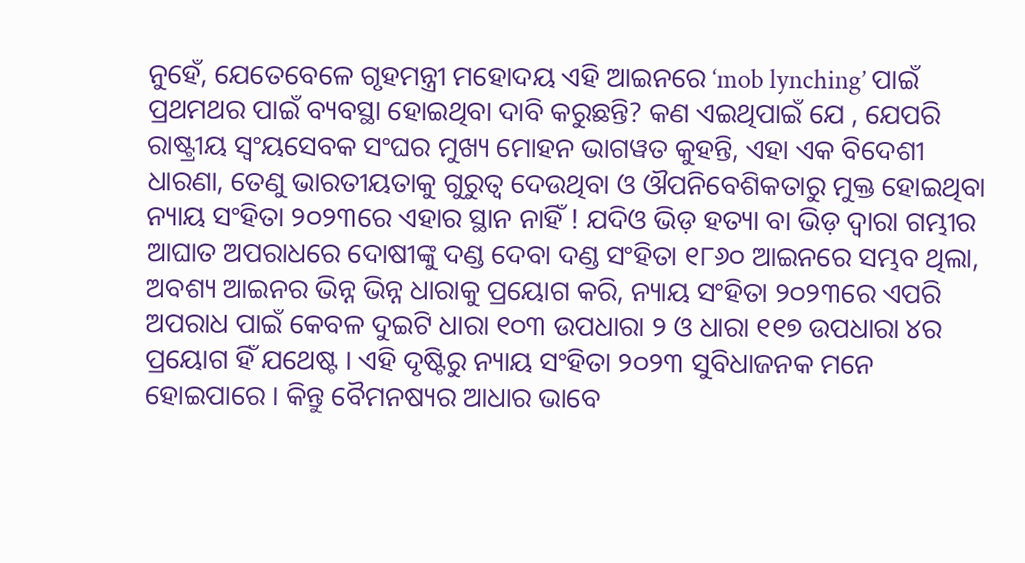ନୁହେଁ, ଯେତେବେଳେ ଗୃହମନ୍ତ୍ରୀ ମହୋଦୟ ଏହି ଆଇନରେ ‘mob lynching’ ପାଇଁ ପ୍ରଥମଥର ପାଇଁ ବ୍ୟବସ୍ଥା ହୋଇଥିବା ଦାବି କରୁଛନ୍ତି? କଣ ଏଇଥିପାଇଁ ଯେ , ଯେପରି ରାଷ୍ଟ୍ରୀୟ ସ୍ୱଂୟସେବକ ସଂଘର ମୁଖ୍ୟ ମୋହନ ଭାଗୱତ କୁହନ୍ତି, ଏହା ଏକ ବିଦେଶୀ ଧାରଣା, ତେଣୁ ଭାରତୀୟତାକୁ ଗୁରୁତ୍ୱ ଦେଉଥିବା ଓ ଔପନିବେଶିକତାରୁ ମୁକ୍ତ ହୋଇଥିବା ନ୍ୟାୟ ସଂହିତା ୨୦୨୩ରେ ଏହାର ସ୍ଥାନ ନାହିଁ ! ଯଦିଓ ଭିଡ଼ ହତ୍ୟା ବା ଭିଡ଼ ଦ୍ୱାରା ଗମ୍ଭୀର ଆଘାତ ଅପରାଧରେ ଦୋଷୀଙ୍କୁ ଦଣ୍ଡ ଦେବା ଦଣ୍ଡ ସଂହିତା ୧୮୬୦ ଆଇନରେ ସମ୍ଭବ ଥିଲା, ଅବଶ୍ୟ ଆଇନର ଭିନ୍ନ ଭିନ୍ନ ଧାରାକୁ ପ୍ରୟୋଗ କରି, ନ୍ୟାୟ ସଂହିତା ୨୦୨୩ରେ ଏପରି ଅପରାଧ ପାଇଁ କେବଳ ଦୁଇଟି ଧାରା ୧୦୩ ଉପଧାରା ୨ ଓ ଧାରା ୧୧୭ ଉପଧାରା ୪ର ପ୍ରୟୋଗ ହିଁ ଯଥେଷ୍ଟ । ଏହି ଦୃଷ୍ଟିରୁ ନ୍ୟାୟ ସଂହିତା ୨୦୨୩ ସୁବିଧାଜନକ ମନେ ହୋଇପାରେ । କିନ୍ତୁ ବୈମନଷ୍ୟର ଆଧାର ଭାବେ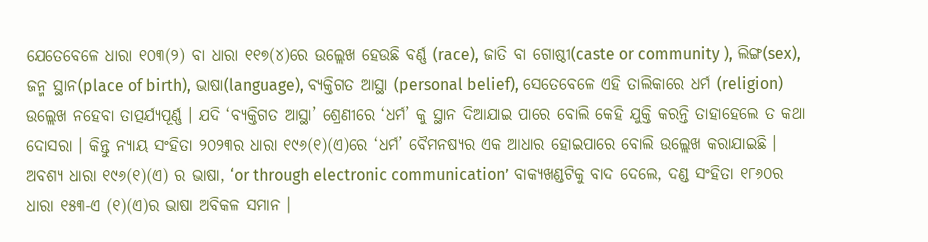ଯେତେବେଳେ ଧାରା ୧୦୩(୨) ବା ଧାରା ୧୧୭(୪)ରେ ଉଲ୍ଲେଖ ହେଉଛି ବର୍ଣ୍ଣ (race), ଜାତି ବା ଗୋଷ୍ଠୀ(caste or community ), ଲିଙ୍ଗ(sex), ଜନ୍ମ ସ୍ଥାନ(place of birth), ଭାଷା(language), ବ୍ୟକ୍ତିଗତ ଆସ୍ଥା (personal belief), ସେତେବେଳେ ଏହି ତାଲିକାରେ ଧର୍ମ (religion) ଉଲ୍ଲେଖ ନହେବା ତାତ୍ପର୍ଯ୍ୟପୂର୍ଣ୍ଣ । ଯଦି ‘ବ୍ୟକ୍ତିଗତ ଆସ୍ଥା’ ଶ୍ରେଣୀରେ ‘ଧର୍ମ’ କୁ ସ୍ଥାନ ଦିଆଯାଇ ପାରେ ବୋଲି କେହି ଯୁକ୍ତି କରନ୍ତି ତାହାହେଲେ ତ କଥା ଦୋସରା । କିନ୍ତୁ ନ୍ୟାୟ ସଂହିତା ୨୦୨୩ର ଧାରା ୧୯୬(୧)(ଏ)ରେ ‘ଧର୍ମ’ ବୈମନଷ୍ୟର ଏକ ଆଧାର ହୋଇପାରେ ବୋଲି ଉଲ୍ଲେଖ କରାଯାଇଛି । ଅବଶ୍ୟ ଧାରା ୧୯୬(୧)(ଏ) ର ଭାଷା, ‘or through electronic communication’ ବାକ୍ୟଖଣ୍ଡଟିକୁ ବାଦ ଦେଲେ, ଦଣ୍ଡ ସଂହିତା ୧୮୬୦ର ଧାରା ୧୫୩-ଏ (୧)(ଏ)ର ଭାଷା ଅବିକଳ ସମାନ ।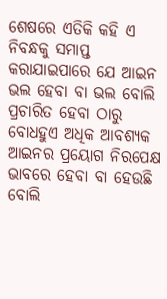ଶେଷରେ ଏତିକି କହି ଏ ନିବନ୍ଧକୁ ସମାପ୍ତ କରାଯାଇପାରେ ଯେ ଆଇନ ଭଲ ହେବା ବା ଭଲ ବୋଲି ପ୍ରଚାରିତ ହେବା ଠାରୁ ବୋଧହୁଏ ଅଧିକ ଆବଶ୍ୟକ ଆଇନର ପ୍ରୟୋଗ ନିରପେକ୍ଷ ଭାବରେ ହେବା ବା ହେଉଛି ବୋଲି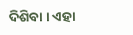ଦିଶିବା । ଏହା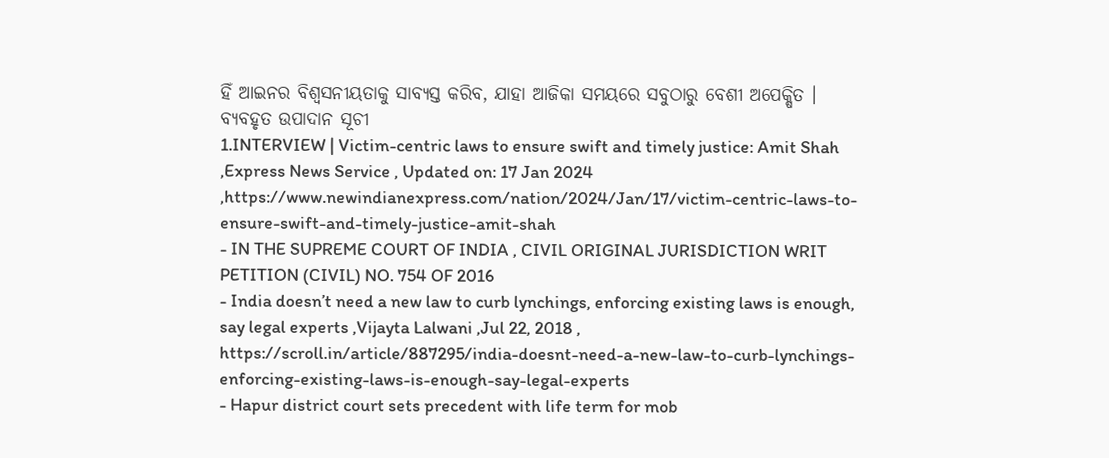ହିଁ ଆଇନର ବିଶ୍ୱସନୀୟତାକୁ ସାବ୍ୟସ୍ତ କରିବ, ଯାହା ଆଜିକା ସମୟରେ ସବୁଠାରୁ ବେଶୀ ଅପେକ୍ଷିତ ।
ବ୍ୟବହୃତ ଉପାଦାନ ସୂଚୀ
1.INTERVIEW | Victim-centric laws to ensure swift and timely justice: Amit Shah ,Express News Service , Updated on: 17 Jan 2024 ,https://www.newindianexpress.com/nation/2024/Jan/17/victim-centric-laws-to-ensure-swift-and-timely-justice-amit-shah
- IN THE SUPREME COURT OF INDIA , CIVIL ORIGINAL JURISDICTION WRIT PETITION (CIVIL) NO. 754 OF 2016
- India doesn’t need a new law to curb lynchings, enforcing existing laws is enough, say legal experts ,Vijayta Lalwani ,Jul 22, 2018 , https://scroll.in/article/887295/india-doesnt-need-a-new-law-to-curb-lynchings-enforcing-existing-laws-is-enough-say-legal-experts
- Hapur district court sets precedent with life term for mob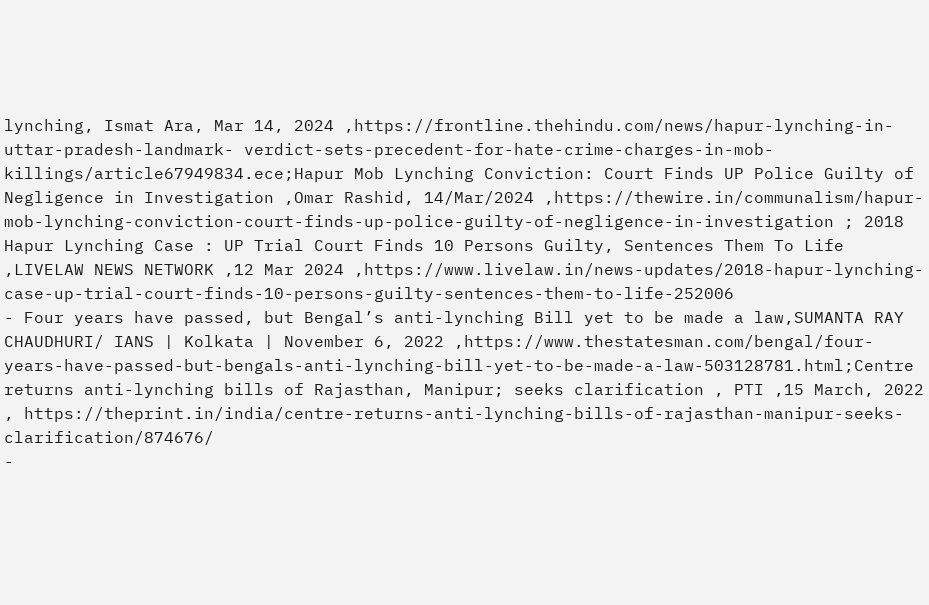lynching, Ismat Ara, Mar 14, 2024 ,https://frontline.thehindu.com/news/hapur-lynching-in-uttar-pradesh-landmark- verdict-sets-precedent-for-hate-crime-charges-in-mob-killings/article67949834.ece;Hapur Mob Lynching Conviction: Court Finds UP Police Guilty of Negligence in Investigation ,Omar Rashid, 14/Mar/2024 ,https://thewire.in/communalism/hapur-mob-lynching-conviction-court-finds-up-police-guilty-of-negligence-in-investigation ; 2018 Hapur Lynching Case : UP Trial Court Finds 10 Persons Guilty, Sentences Them To Life ,LIVELAW NEWS NETWORK ,12 Mar 2024 ,https://www.livelaw.in/news-updates/2018-hapur-lynching-case-up-trial-court-finds-10-persons-guilty-sentences-them-to-life-252006
- Four years have passed, but Bengal’s anti-lynching Bill yet to be made a law,SUMANTA RAY CHAUDHURI/ IANS | Kolkata | November 6, 2022 ,https://www.thestatesman.com/bengal/four-years-have-passed-but-bengals-anti-lynching-bill-yet-to-be-made-a-law-503128781.html;Centre returns anti-lynching bills of Rajasthan, Manipur; seeks clarification , PTI ,15 March, 2022 , https://theprint.in/india/centre-returns-anti-lynching-bills-of-rajasthan-manipur-seeks-clarification/874676/
-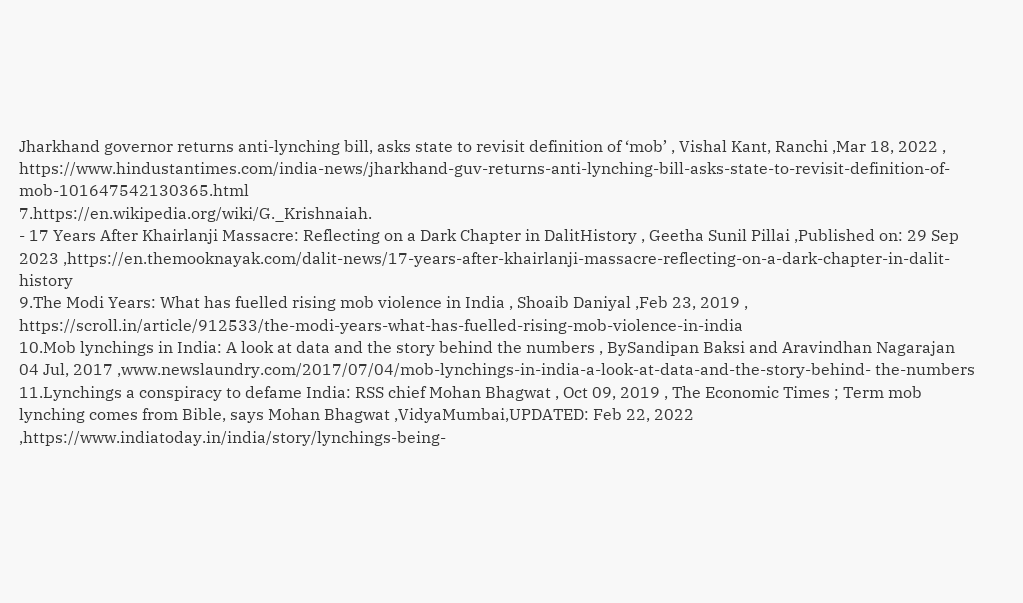Jharkhand governor returns anti-lynching bill, asks state to revisit definition of ‘mob’ , Vishal Kant, Ranchi ,Mar 18, 2022 , https://www.hindustantimes.com/india-news/jharkhand-guv-returns-anti-lynching-bill-asks-state-to-revisit-definition-of-mob-101647542130365.html
7.https://en.wikipedia.org/wiki/G._Krishnaiah.
- 17 Years After Khairlanji Massacre: Reflecting on a Dark Chapter in DalitHistory , Geetha Sunil Pillai ,Published on: 29 Sep 2023 ,https://en.themooknayak.com/dalit-news/17-years-after-khairlanji-massacre-reflecting-on-a-dark-chapter-in-dalit- history
9.The Modi Years: What has fuelled rising mob violence in India , Shoaib Daniyal ,Feb 23, 2019 , https://scroll.in/article/912533/the-modi-years-what-has-fuelled-rising-mob-violence-in-india
10.Mob lynchings in India: A look at data and the story behind the numbers , BySandipan Baksi and Aravindhan Nagarajan 04 Jul, 2017 ,www.newslaundry.com/2017/07/04/mob-lynchings-in-india-a-look-at-data-and-the-story-behind- the-numbers
11.Lynchings a conspiracy to defame India: RSS chief Mohan Bhagwat , Oct 09, 2019 , The Economic Times ; Term mob lynching comes from Bible, says Mohan Bhagwat ,VidyaMumbai,UPDATED: Feb 22, 2022 ,https://www.indiatoday.in/india/story/lynchings-being-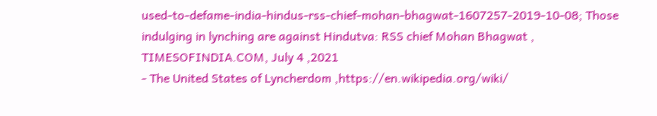used-to-defame-india-hindus-rss-chief-mohan-bhagwat-1607257-2019-10-08; Those indulging in lynching are against Hindutva: RSS chief Mohan Bhagwat , TIMESOFINDIA.COM, July 4 ,2021
- The United States of Lyncherdom ,https://en.wikipedia.org/wiki/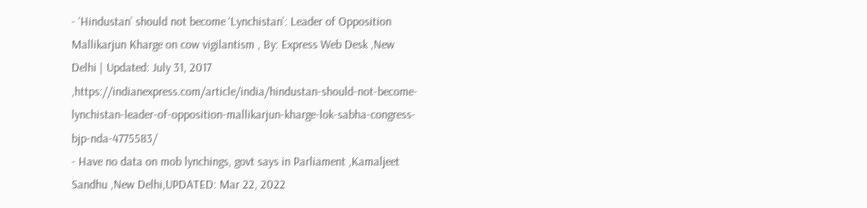- ‘Hindustan’ should not become ‘Lynchistan’: Leader of Opposition Mallikarjun Kharge on cow vigilantism , By: Express Web Desk ,New Delhi | Updated: July 31, 2017 ,https://indianexpress.com/article/india/hindustan-should-not-become-lynchistan-leader-of-opposition-mallikarjun-kharge-lok-sabha-congress-bjp-nda-4775583/
- Have no data on mob lynchings, govt says in Parliament ,Kamaljeet Sandhu ,New Delhi,UPDATED: Mar 22, 2022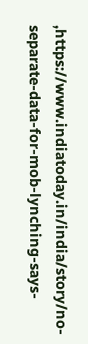,https://www.indiatoday.in/india/story/no-separate-data-for-mob-lynching-says-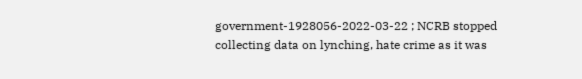government-1928056-2022-03-22 ; NCRB stopped collecting data on lynching, hate crime as it was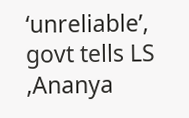‘unreliable’, govt tells LS ,Ananya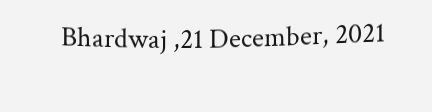Bhardwaj ,21 December, 2021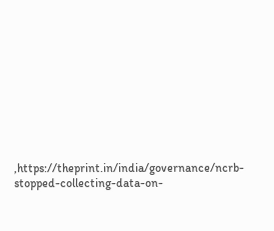,https://theprint.in/india/governance/ncrb-stopped-collecting-data-on-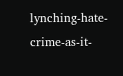lynching-hate-crime-as-it-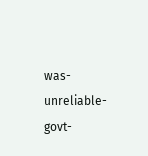was-unreliable-govt-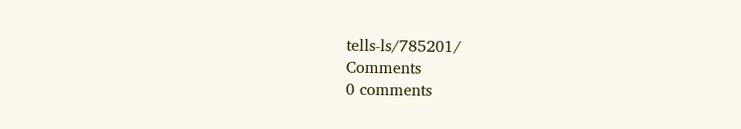tells-ls/785201/
Comments
0 comments